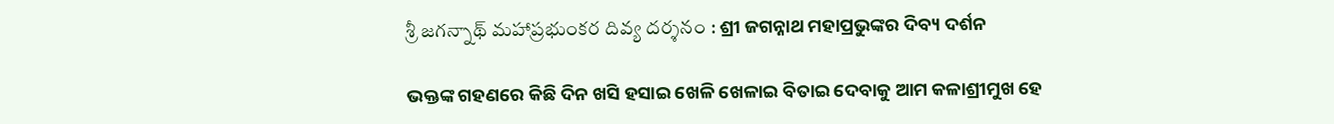శ్రీ జగన్నాథ్ మహాప్రభుంకర దివ్య దర్శనం : ଶ୍ରୀ ଜଗନ୍ନାଥ ମହାପ୍ରଭୁଙ୍କର ଦିବ୍ୟ ଦର୍ଶନ

ଭକ୍ତଙ୍କ ଗହଣରେ କିଛି ଦିନ ଖସି ହସାଇ ଖେଳି ଖେଳାଇ ବିତାଇ ଦେବାକୁ ଆମ କଳାଶ୍ରୀମୁଖ ହେ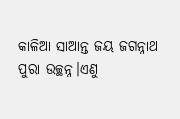କାଳିଆ ସାଆନ୍ତ ଜୟ ଜଗନ୍ନାଥ ପୁରା ଉଚ୍ଛନ୍ନ।ଏଣୁ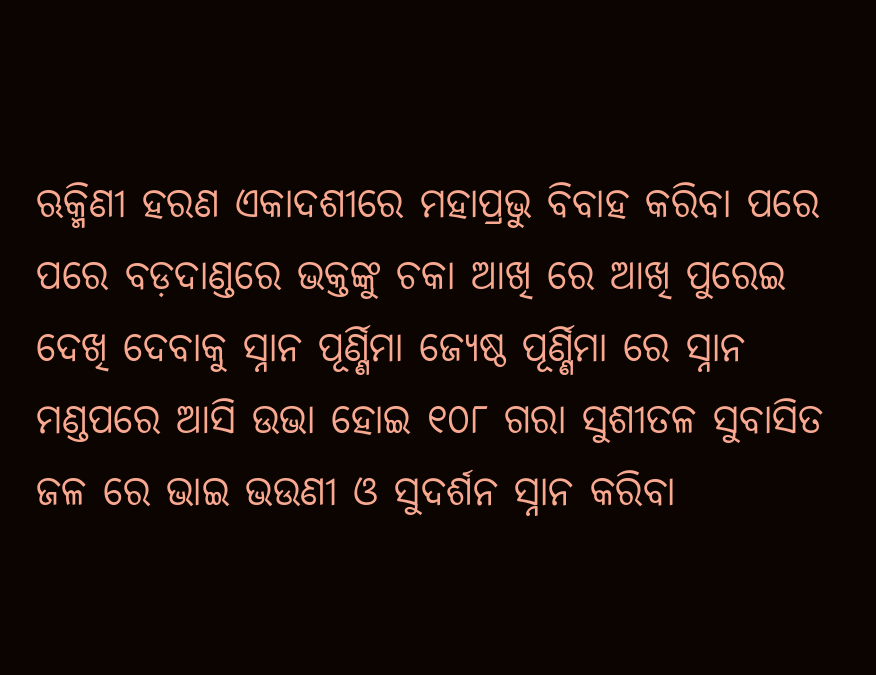ଋକ୍ମିଣୀ ହରଣ ଏକାଦଶୀରେ ମହାପ୍ରଭୁ ବିବାହ କରିବା ପରେ ପରେ ବଡ଼ଦାଣ୍ଡରେ ଭକ୍ତଙ୍କୁ ଚକା ଆଖି ରେ ଆଖି ପୁରେଇ ଦେଖି ଦେବାକୁ ସ୍ନାନ ପୂର୍ଣ୍ଣିମା ଜ୍ୟେଷ୍ଠ ପୂର୍ଣ୍ଣିମା ରେ ସ୍ନାନ ମଣ୍ଡପରେ ଆସି ଉଭା ହୋଇ ୧୦୮ ଗରା ସୁଶୀତଳ ସୁବାସିତ ଜଳ ରେ ଭାଇ ଭଉଣୀ ଓ ସୁଦର୍ଶନ ସ୍ନାନ କରିବା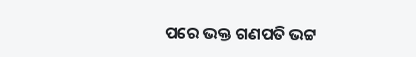ପରେ ଭକ୍ତ ଗଣପତି ଭଟ୍ଟ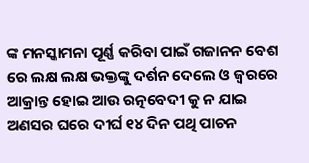ଙ୍କ ମନସ୍କାମନା ପୂର୍ଣ୍ଣ କରିବା ପାଇଁ ଗଜାନନ ବେଶ ରେ ଲକ୍ଷ ଲକ୍ଷ ଭକ୍ତଙ୍କୁ ଦର୍ଶନ ଦେଲେ ଓ ଜ୍ବରରେ ଆକ୍ରାନ୍ତ ହୋଇ ଆଉ ରତ୍ନବେଦୀ କୁ ନ ଯାଇ ଅଣସର ଘରେ ଦୀର୍ଘ ୧୪ ଦିନ ପଥି ପାଚନ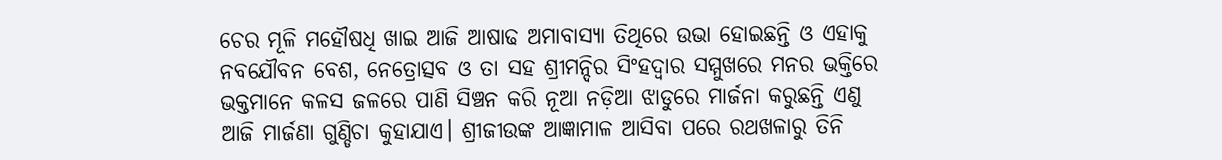ଚେର ମୂଳି ମହୌଷଧି ଖାଇ ଆଜି ଆଷାଢ ଅମାବାସ୍ୟା ତିଥିରେ ଉଭା ହୋଇଛନ୍ତି ଓ ଏହାକୁ ନବଯୌବନ ବେଶ, ନେତ୍ରୋତ୍ସବ ଓ ତା ସହ ଶ୍ରୀମନ୍ଦିର ସିଂହଦ୍ଵାର ସମ୍ମୁଖରେ ମନର ଭକ୍ତିରେ ଭକ୍ତମାନେ କଳସ ଜଳରେ ପାଣି ସିଞ୍ଚନ କରି ନୂଆ ନଡ଼ିଆ ଝାଡୁରେ ମାର୍ଜନା କରୁଛନ୍ତି ଏଣୁ ଆଜି ମାର୍ଜଣା ଗୁଣ୍ଡିଚା କୁହାଯାଏ। ଶ୍ରୀଜୀଉଙ୍କ ଆଜ୍ଞାମାଳ ଆସିବା ପରେ ରଥଖଳାରୁ ତିନି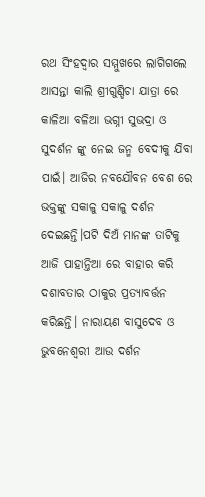ରଥ ସିଂହଦ୍ଵାର ସମ୍ମୁଖରେ ଲାଗିଗଲେ ଆସନ୍ତା କାଲି ଶ୍ରୀଗୁଣ୍ଡିଚା ଯାତ୍ରା ରେ କାଳିଆ ବଳିଆ ଭଗ୍ନୀ ସୁଭଦ୍ରା ଓ ସୁଦର୍ଶନ ଙ୍କୁ ନେଇ ଜନ୍ମ ବେଦୀକୁ ଯିବା ପାଇଁ। ଆଜିର ନବଯୌବନ ବେଶ ରେ ଭକ୍ତଙ୍କୁ ସକାଳୁ ସକାଳୁ ଦର୍ଶନ ଦେଇଛନ୍ତି।ପଟି ଦିଅଁ ମାନଙ୍କ ତାଟିକୁ ଆଜି ପାହାନ୍ତିଆ ରେ ବାହାର କରି ଦଶାବତାର ଠାକୁର ପ୍ରତ୍ୟାବର୍ତ୍ତନ କରିଛନ୍ତି। ନାରାୟଣ ବାସୁଦେବ ଓ ଭୁବନେଶ୍ବରୀ ଆଉ ଦର୍ଶନ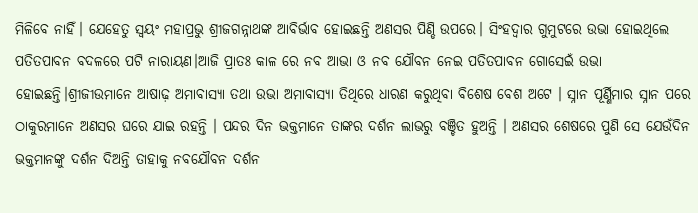ମିଳିବେ ନାହିଁ। ଯେହେତୁ ସ୍ବୟଂ ମହାପ୍ରଭୁ ଶ୍ରୀଜଗନ୍ନାଥଙ୍କ ଆବିର୍ଭାବ ହୋଇଛନ୍ତି ଅଣସର ପିଣ୍ଡି ଉପରେ। ସିଂହଦ୍ଵାର ଗୁମୁଟରେ ଉଭା ହୋଇଥିଲେ ପତିତପାବନ ବଦଳରେ ପଟି ନାରାୟଣ।ଆଜି ପ୍ରାତଃ କାଳ ରେ ନବ ଆଭା ଓ ନବ ଯୌବନ ନେଇ ପତିତପାବନ ଗୋସେଇଁ ଉଭା ହୋଇଛନ୍ତି।ଶ୍ରୀଜୀଉମାନେ ଆଷାଢ଼ ଅମାବାସ୍ୟା ତଥା ଉଭା ଅମାବାସ୍ୟା ତିଥିରେ ଧାରଣ କରୁଥିବା ବିଶେଷ ବେଶ ଅଟେ । ସ୍ନାନ ପୂର୍ଣ୍ଣିମାର ସ୍ନାନ ପରେ ଠାକୁରମାନେ ଅଣସର ଘରେ ଯାଇ ରହନ୍ତି । ପନ୍ଦର ଦିନ ଭକ୍ତମାନେ ତାଙ୍କର ଦର୍ଶନ ଲାଭରୁ ବଞ୍ଚିତ ହୁଅନ୍ତି । ଅଣସର ଶେଷରେ ପୁଣି ସେ ଯେଉଁଦିନ ଭକ୍ତମାନଙ୍କୁ ଦର୍ଶନ ଦିଅନ୍ତି ତାହାକୁ ନବଯୌବନ ଦର୍ଶନ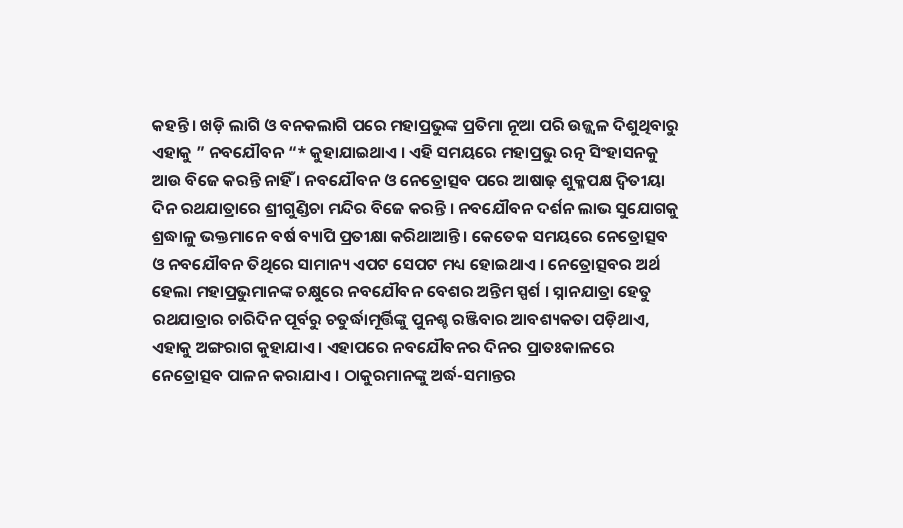କହନ୍ତି । ଖଡ଼ି ଲାଗି ଓ ବନକଲାଗି ପରେ ମହାପ୍ରଭୁଙ୍କ ପ୍ରତିମା ନୂଆ ପରି ଉଜ୍ଜ୍ୱଳ ଦିଶୁଥିବାରୁ ଏହାକୁ ” ନବଯୌବନ “* କୁହାଯାଇଥାଏ । ଏହି ସମୟରେ ମହାପ୍ରଭୁ ରତ୍ନ ସିଂହାସନକୁ ଆଉ ବିଜେ କରନ୍ତି ନାହିଁ । ନବଯୌବନ ଓ ନେତ୍ରୋତ୍ସବ ପରେ ଆଷାଢ଼ ଶୁକ୍ଳପକ୍ଷ ଦ୍ୱିତୀୟା ଦିନ ରଥଯାତ୍ରାରେ ଶ୍ରୀଗୁଣ୍ଡିଚା ମନ୍ଦିର ବିଜେ କରନ୍ତି । ନବଯୌବନ ଦର୍ଶନ ଲାଭ ସୁଯୋଗକୁ ଶ୍ରଦ୍ଧାଳୁ ଭକ୍ତମାନେ ବର୍ଷ ବ୍ୟାପି ପ୍ରତୀକ୍ଷା କରିଥାଆନ୍ତି । କେତେକ ସମୟରେ ନେତ୍ରୋତ୍ସବ ଓ ନବଯୌବନ ତିଥିରେ ସାମାନ୍ୟ ଏପଟ ସେପଟ ମଧ୍ୟ ହୋଇଥାଏ । ନେତ୍ରୋତ୍ସବର ଅର୍ଥ ହେଲା ମହାପ୍ରଭୁମାନଙ୍କ ଚକ୍ଷୁରେ ନବଯୌବନ ବେଶର ଅନ୍ତିମ ସ୍ପର୍ଶ । ସ୍ନାନଯାତ୍ରା ହେତୁ ରଥଯାତ୍ରାର ଚାରିଦିନ ପୂର୍ବରୁ ଚତୁର୍ଦ୍ଧାମୂର୍ତ୍ତିଙ୍କୁ ପୁନଶ୍ଚ ରଞ୍ଜିବାର ଆବଶ୍ୟକତା ପଡ଼ିଥାଏ, ଏହାକୁ ଅଙ୍ଗରାଗ କୁହାଯାଏ । ଏହାପରେ ନବଯୌବନର ଦିନର ପ୍ରାତଃକାଳରେ ନେତ୍ରୋତ୍ସବ ପାଳନ କରାଯାଏ । ଠାକୁରମାନଙ୍କୁ ଅର୍ଦ୍ଧ-ସମାନ୍ତର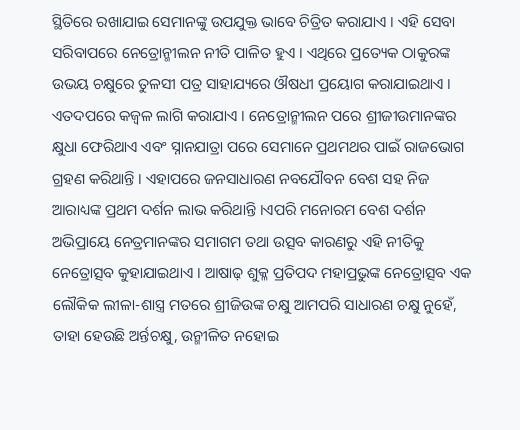ସ୍ଥିତିରେ ରଖାଯାଇ ସେମାନଙ୍କୁ ଉପଯୁକ୍ତ ଭାବେ ଚିତ୍ରିତ କରାଯାଏ । ଏହି ସେବା ସରିବାପରେ ନେତ୍ରୋନ୍ମୀଲନ ନୀତି ପାଳିତ ହୁଏ । ଏଥିରେ ପ୍ରତ୍ୟେକ ଠାକୁରଙ୍କ ଉଭୟ ଚକ୍ଷୁରେ ତୁଳସୀ ପତ୍ର ସାହାଯ୍ୟରେ ଔଷଧୀ ପ୍ରୟୋଗ କରାଯାଇଥାଏ । ଏତଦପରେ କଜ୍ୱଳ ଲାଗି କରାଯାଏ । ନେତ୍ରୋନ୍ମୀଲନ ପରେ ଶ୍ରୀଜୀଉମାନଙ୍କର କ୍ଷୁଧା ଫେରିଥାଏ ଏବଂ ସ୍ନାନଯାତ୍ରା ପରେ ସେମାନେ ପ୍ରଥମଥର ପାଇଁ ରାଜଭୋଗ ଗ୍ରହଣ କରିଥାନ୍ତି । ଏହାପରେ ଜନସାଧାରଣ ନବଯୌବନ ବେଶ ସହ ନିଜ ଆରାଧ୍ୟଙ୍କ ପ୍ରଥମ ଦର୍ଶନ ଲାଭ କରିଥାନ୍ତି ।ଏପରି ମନୋରମ ବେଶ ଦର୍ଶନ ଅଭିପ୍ରାୟେ ନେତ୍ରମାନଙ୍କର ସମାଗମ ତଥା ଉତ୍ସବ କାରଣରୁ ଏହି ନୀତିକୁ ନେତ୍ରୋତ୍ସବ କୁହାଯାଇଥାଏ । ଆଷାଢ଼ ଶୁକ୍ଳ ପ୍ରତିପଦ ମହାପ୍ରଭୁଙ୍କ ନେତ୍ରୋତ୍ସବ ଏକ ଲୌକିକ ଲୀଳା-ଶାସ୍ତ୍ର ମତରେ ଶ୍ରୀଜିଉଙ୍କ ଚକ୍ଷୁ ଆମପରି ସାଧାରଣ ଚକ୍ଷୁ ନୁହେଁ, ତାହା ହେଉଛି ଅର୍ନ୍ତଚକ୍ଷୁ, ଉନ୍ମୀଳିତ ନହୋଇ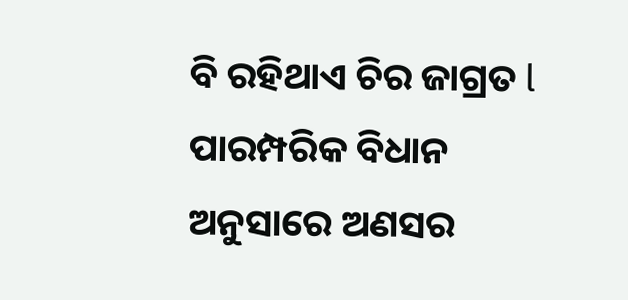ବି ରହିଥାଏ ଚିର ଜାଗ୍ରତ l ପାରମ୍ପରିକ ବିଧାନ ଅନୁସାରେ ଅଣସର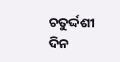ଚତୁର୍ଦ୍ଦଶୀ ଦିନ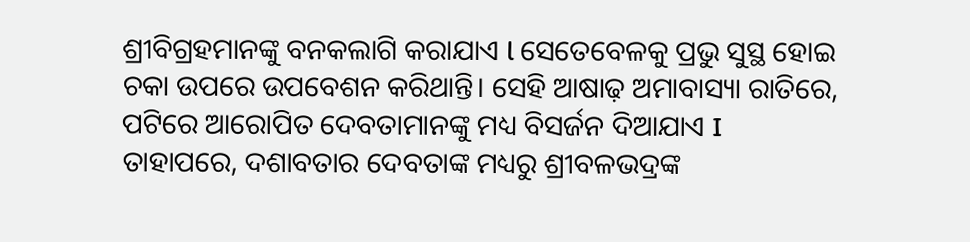ଶ୍ରୀବିଗ୍ରହମାନଙ୍କୁ ବନକଲାଗି କରାଯାଏ l ସେତେବେଳକୁ ପ୍ରଭୁ ସୁସ୍ଥ ହୋଇ ଚକା ଉପରେ ଉପବେଶନ କରିଥାନ୍ତି। ସେହି ଆଷାଢ଼ ଅମାବାସ୍ୟା ରାତିରେ, ପଟିରେ ଆରୋପିତ ଦେବତାମାନଙ୍କୁ ମଧ୍ୟ ବିସର୍ଜନ ଦିଆଯାଏ I ତାହାପରେ, ଦଶାବତାର ଦେବତାଙ୍କ ମଧ୍ୟରୁ ଶ୍ରୀବଳଭଦ୍ରଙ୍କ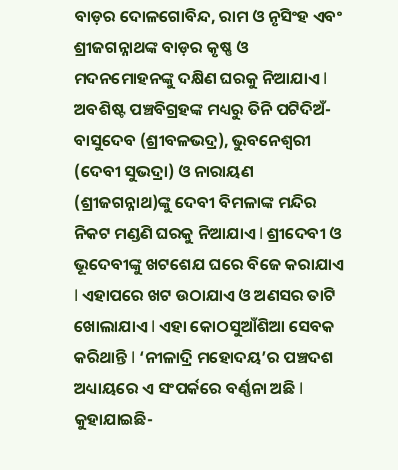ବାଡ଼ର ଦୋଳଗୋବିନ୍ଦ, ରାମ ଓ ନୃସିଂହ ଏବଂ ଶ୍ରୀଜଗନ୍ନାଥଙ୍କ ବାଡ଼ର କୃଷ୍ଣ ଓ ମଦନମୋହନଙ୍କୁ ଦକ୍ଷିଣ ଘରକୁ ନିଆଯାଏ l ଅବଶିଷ୍ଟ ପଞ୍ଚବିଗ୍ରହଙ୍କ ମଧ୍ୟରୁ ତିନି ପଟିଦିଅଁ- ବାସୁଦେବ (ଶ୍ରୀବଳଭଦ୍ର), ଭୁବନେଶ୍ୱରୀ (ଦେବୀ ସୁଭଦ୍ରା) ଓ ନାରାୟଣ (ଶ୍ରୀଜଗନ୍ନାଥ)ଙ୍କୁ ଦେବୀ ବିମଳାଙ୍କ ମନ୍ଦିର ନିକଟ ମଣ୍ଡଣି ଘରକୁ ନିଆଯାଏ l ଶ୍ରୀଦେବୀ ଓ ଭୂଦେବୀଙ୍କୁ ଖଟଶେଯ ଘରେ ବିଜେ କରାଯାଏ l ଏହାପରେ ଖଟ ଉଠାଯାଏ ଓ ଅଣସର ତାଟି ଖୋଲାଯାଏ l ଏହା କୋଠସୁଆଁଶିଆ ସେବକ କରିଥାନ୍ତି l ‘ନୀଳାଦ୍ରି ମହୋଦୟ’ର ପଞ୍ଚଦଶ ଅଧ୍ୟାୟରେ ଏ ସଂପର୍କରେ ବର୍ଣ୍ଣନା ଅଛି l କୁହାଯାଇଛି-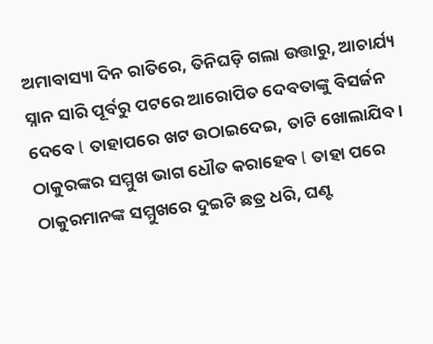ଅମାବାସ୍ୟା ଦିନ ରାତିରେ, ତିନିଘଡ଼ି ଗଲା ଉତ୍ତାରୁ, ଆଚାର୍ଯ୍ୟ ସ୍ନାନ ସାରି ପୂର୍ବରୁ ପଟରେ ଆରୋପିତ ଦେବତାଙ୍କୁ ବିସର୍ଜନ ଦେବେ l ତାହାପରେ ଖଟ ଉଠାଇଦେଇ, ତାଟି ଖୋଲାଯିବ। ଠାକୁରଙ୍କର ସମ୍ମୁଖ ଭାଗ ଧୌତ କରାହେବ l ତାହା ପରେ ଠାକୁରମାନଙ୍କ ସମ୍ମୁଖରେ ଦୁଇଟି ଛତ୍ର ଧରି, ଘଣ୍ଟ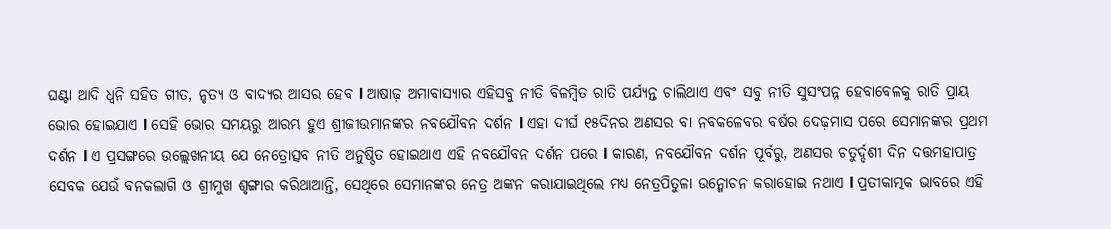ଘଣ୍ଟା ଆଦି ଧ୍ୱନି ସହିତ ଗୀତ, ନୃତ୍ୟ ଓ ବାଦ୍ୟର ଆସର ହେବ l ଆଷାଢ଼ ଅମାବାସ୍ୟାର ଏହିସବୁ ନୀତି ବିଳମ୍ବିତ ରାତି ପର୍ଯ୍ୟନ୍ତ ଚାଲିଥାଏ ଏବଂ ସବୁ ନୀତି ସୁସଂପନ୍ନ ହେବାବେଳକୁ ରାତି ପ୍ରାୟ ଭୋର ହୋଇଯାଏ l ସେହି ଭୋର ସମୟରୁ ଆରମ୍ଭ ହୁଏ ଶ୍ରୀଜୀଉମାନଙ୍କର ନବଯୌବନ ଦର୍ଶନ l ଏହା ଦୀର୍ଘ ୧୫ଦିନର ଅଣସର ବା ନବକଳେବର ବର୍ଷର ଦେଢ଼ମାସ ପରେ ସେମାନଙ୍କର ପ୍ରଥମ ଦର୍ଶନ l ଏ ପ୍ରସଙ୍ଗରେ ଉଲ୍ଲେଖନୀୟ ଯେ ନେତ୍ରୋତ୍ସବ ନୀତି ଅନୁଷ୍ଠିତ ହୋଇଥାଏ ଏହି ନବଯୌବନ ଦର୍ଶନ ପରେ l କାରଣ, ନବଯୌବନ ଦର୍ଶନ ପୂର୍ବରୁ, ଅଣସର ଚତୁର୍ଦ୍ଦଶୀ ଦିନ ଦତ୍ତମହାପାତ୍ର ସେବକ ଯେଉଁ ବନକଲାଗି ଓ ଶ୍ରୀମୁଖ ଶୃଙ୍ଗାର କରିଥାଆନ୍ତି, ସେଥିରେ ସେମାନଙ୍କର ନେତ୍ର ଅଙ୍କନ କରାଯାଇଥିଲେ ମଧ୍ୟ ନେତ୍ରପିତୁଳା ଉନ୍ମୋଚନ କରାହୋଇ ନଥାଏ l ପ୍ରତୀକାତ୍ମକ ଭାବରେ ଏହି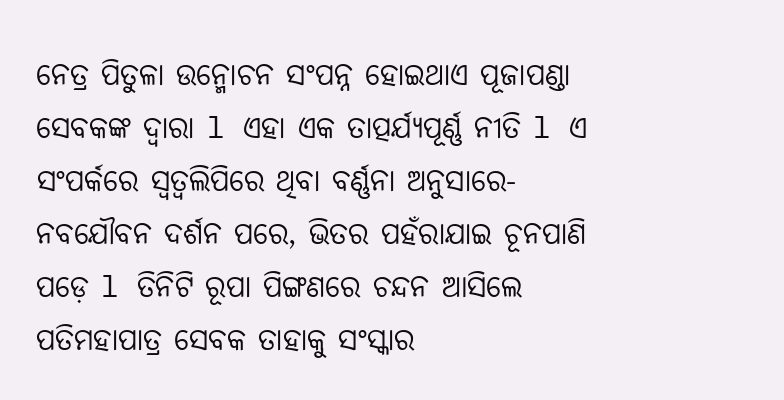ନେତ୍ର ପିତୁଳା ଉନ୍ମୋଚନ ସଂପନ୍ନ ହୋଇଥାଏ ପୂଜାପଣ୍ଡା ସେବକଙ୍କ ଦ୍ଵାରା l ଏହା ଏକ ତାତ୍ପର୍ଯ୍ୟପୂର୍ଣ୍ଣ ନୀତି l ଏ ସଂପର୍କରେ ସ୍ୱତ୍ଵଲିପିରେ ଥିବା ବର୍ଣ୍ଣନା ଅନୁସାରେ- ନବଯୌବନ ଦର୍ଶନ ପରେ, ଭିତର ପହଁରାଯାଇ ଚୂନପାଣି ପଡ଼େ l ତିନିଟି ରୂପା ପିଙ୍ଗଣରେ ଚନ୍ଦନ ଆସିଲେ ପତିମହାପାତ୍ର ସେବକ ତାହାକୁ ସଂସ୍କାର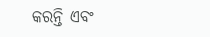କରନ୍ତି ଏବଂ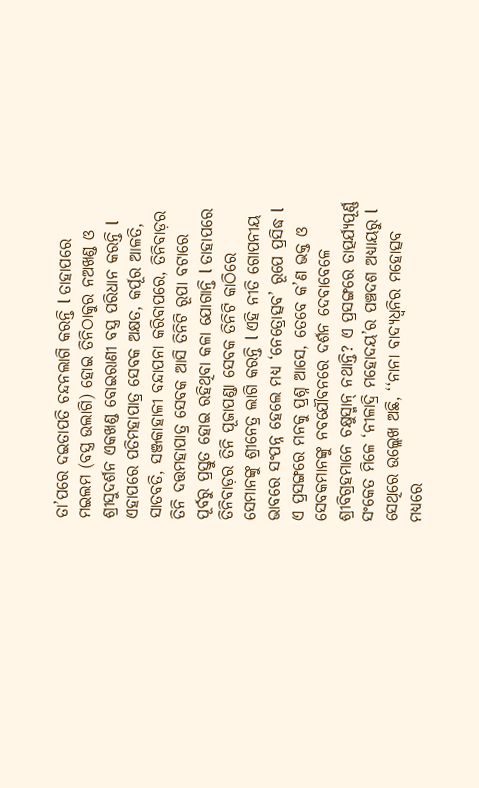ତା’ପରେ ଦଇତାପତି ଚନ୍ଦନଲାଗି କରନ୍ତି l ତାହାପରେ ମଇଲମ (ବସ୍ତ୍ର ଉଲାଗି) ହୋଇ ତିନିଠାକୁର ନଅଖଣ୍ଡ ଓ ଶ୍ରୀସୁଦର୍ଶନ ଏକଖଣ୍ଡ ବୋଇରାଣୀ ବସ୍ତ୍ର ପରିଧାନ କରନ୍ତି l ଏହାପରେ ପତିମହାପାତ୍ର ସେବକ ଅକ୍ଷତ, କର୍ପୂର ଆଳତି, ସାତବତି, ସଞ୍ଜକାହାଳୀ ବନ୍ଦାପନା କରିବାପରେ, ତିନିବାଡ଼ର ତିନି ଦତ୍ତମହାପାତ୍ର ସେବକ ଆସି ତିନିଟି ରୂପା ବଟାରେ ପୂର୍ବରୁ ପ୍ରସ୍ତୁତ ହୋଇ ରହିଥିବା କଳା ଯୋଗାନ୍ତି l ତାହାପରେ ତିନିବାଡ଼ର ତିନି ପୂଜାପଣ୍ଡା ସେବକ ତିନିଟି କାଠିରେ ସେମାନଙ୍କୁ ଶ୍ରୀନେତ୍ର ଲାଗି କରନ୍ତି l ଏହି ନୀତି ଗୋପନୀୟ ଭାବରେ ସଂପନ୍ନ ହେଲେ ମଧ୍ୟ ‘ନେତ୍ରୋତ୍ସବ’ ରୂପେ ପ୍ରସିଦ୍ଧ l ଏ ପ୍ରସଙ୍ଗରେ ମନକୁ ପ୍ରଶ୍ନ ଆସେ, ତେବେ କ’ଣ ଭକ୍ତ ଓ ସେବକମାନଙ୍କୁ ନବଯୌବନରେ ଦର୍ଶନ ଦେବାବେଳେ ଶ୍ରୀବିଗ୍ରହମାନେ ଚକ୍ଷୁସ୍ମାନ୍‌ ନଥାନ୍ତି? ଏ ପ୍ରସଙ୍ଗରେ ତାତ୍ପର୍ଯ୍ୟପୂର୍ଣ୍ଣ ସଂକେତ ମିଳେ ‘ନୀଳାଦ୍ରି ମହୋଦୟ’ର ପଞ୍ଚଦଶ ଅଧ୍ୟାୟରୁ l ସେଥିରେ ଉଲ୍ଲେଖ ଅଛି, ‘‘ନାନା ବାଦ୍ୟଧ୍ୱନିର ମହୋତ୍ସବ ମଧ୍ୟରେ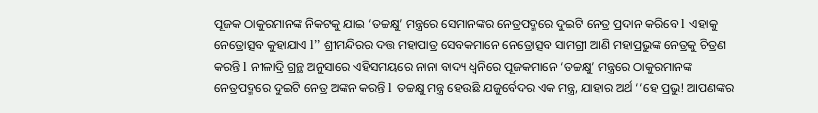ପୂଜକ ଠାକୁରମାନଙ୍କ ନିକଟକୁ ଯାଇ ‘ତଚ୍ଚକ୍ଷୁ’ ମନ୍ତ୍ରରେ ସେମାନଙ୍କର ନେତ୍ରପଦ୍ମରେ ଦୁଇଟି ନେତ୍ର ପ୍ରଦାନ କରିବେ l ଏହାକୁ ନେତ୍ରୋତ୍ସବ କୁହାଯାଏ l’’ ଶ୍ରୀମନ୍ଦିରର ଦତ୍ତ ମହାପାତ୍ର ସେବକମାନେ ନେତ୍ରୋତ୍ସବ ସାମଗ୍ରୀ ଆଣି ମହାପ୍ରଭୁଙ୍କ ନେତ୍ରକୁ ଚିତ୍ରଣ କରନ୍ତି l ନୀଳାଦ୍ରି ଗ୍ରନ୍ଥ ଅନୁସାରେ ଏହିସମୟରେ ନାନା ବାଦ୍ୟ ଧ୍ବନିରେ ପୂଜକମାନେ ‘ତଚ୍ଚକ୍ଷୁ’ ମନ୍ତ୍ରରେ ଠାକୁରମାନଙ୍କ ନେତ୍ରପଦ୍ମରେ ଦୁଇଟି ନେତ୍ର ଅଙ୍କନ କରନ୍ତି l ତଚ୍ଚକ୍ଷୁ ମନ୍ତ୍ର ହେଉଛି ଯଜୁର୍ବେଦର ଏକ ମନ୍ତ୍ର, ଯାହାର ଅର୍ଥ ‘‘ହେ ପ୍ରଭୁ! ଆପଣଙ୍କର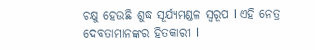ଚକ୍ଷୁ ହେଉଛି ଶୁଦ୍ଧ ସୂର୍ଯ୍ୟମଣ୍ଡଳ ସ୍ବରୂପ l ଏହି ନେତ୍ର ଦେବତାମାନଙ୍କର ହିତକାରୀ l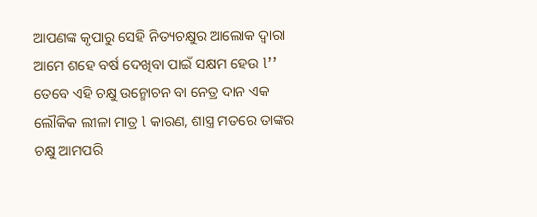ଆପଣଙ୍କ କୃପାରୁ ସେହି ନିତ୍ୟଚକ୍ଷୁର ଆଲୋକ ଦ୍ବାରା ଆମେ ଶହେ ବର୍ଷ ଦେଖିବା ପାଇଁ ସକ୍ଷମ ହେଉ l’’ ତେବେ ଏହି ଚକ୍ଷୁ ଉନ୍ମୋଚନ ବା ନେତ୍ର ଦାନ ଏକ ଲୌକିକ ଲୀଳା ମାତ୍ର l କାରଣ, ଶାସ୍ତ୍ର ମତରେ ତାଙ୍କର ଚକ୍ଷୁ ଆମପରି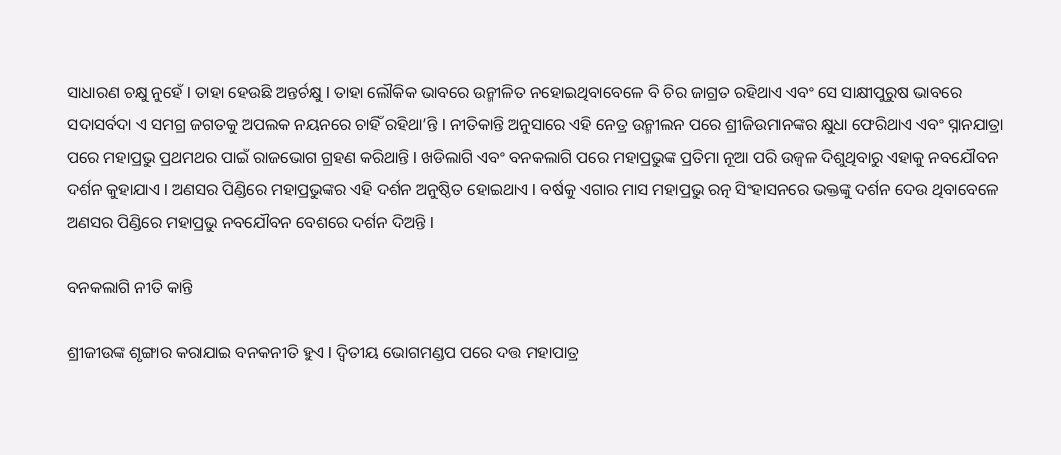ସାଧାରଣ ଚକ୍ଷୁ ନୁହେଁ l ତାହା ହେଉଛି ଅନ୍ତର୍ଚକ୍ଷୁ l ତାହା ଲୌକିକ ଭାବରେ ଉନ୍ମୀଳିତ ନହୋଇଥିବାବେଳେ ବି ଚିର ଜାଗ୍ରତ ରହିଥାଏ ଏବଂ ସେ ସାକ୍ଷୀପୁରୁଷ ଭାବରେ ସଦାସର୍ବଦା ଏ ସମଗ୍ର ଜଗତକୁ ଅପଲକ ନୟନରେ ଚାହିଁ ରହିଥା’ନ୍ତି l ନୀତିକାନ୍ତି ଅନୁସାରେ ଏହି ନେତ୍ର ଉନ୍ମୀଲନ ପରେ ଶ୍ରୀଜିଉମାନଙ୍କର କ୍ଷୁଧା ଫେରିଥାଏ ଏବଂ ସ୍ନାନଯାତ୍ରା ପରେ ମହାପ୍ରଭୁ ପ୍ରଥମଥର ପାଇଁ ରାଜଭୋଗ ଗ୍ରହଣ କରିଥାନ୍ତି l ଖଡିଲାଗି ଏବଂ ବନକଲାଗି ପରେ ମହାପ୍ରଭୁଙ୍କ ପ୍ରତିମା ନୂଆ ପରି ଉଜ୍ବଳ ଦିଶୁଥିବାରୁ ଏହାକୁ ନବଯୌବନ ଦର୍ଶନ କୁହାଯାଏ l ଅଣସର ପିଣ୍ଡିରେ ମହାପ୍ରଭୁଙ୍କର ଏହି ଦର୍ଶନ ଅନୁଷ୍ଠିତ ହୋଇଥାଏ l ବର୍ଷକୁ ଏଗାର ମାସ ମହାପ୍ରଭୁ ରତ୍ନ ସିଂହାସନରେ ଭକ୍ତଙ୍କୁ ଦର୍ଶନ ଦେଉ ଥିବାବେଳେ ଅଣସର ପିଣ୍ଡିରେ ମହାପ୍ରଭୁ ନବଯୌବନ ବେଶରେ ଦର୍ଶନ ଦିଅନ୍ତି l

ବନକଲାଗି ନୀତି କାନ୍ତି

ଶ୍ରୀଜୀଉଙ୍କ ଶୃଙ୍ଗାର କରାଯାଇ ବନକନୀତି ହୁଏ l ଦ୍ୱିତୀୟ ଭୋଗମଣ୍ଡପ ପରେ ଦତ୍ତ ମହାପାତ୍ର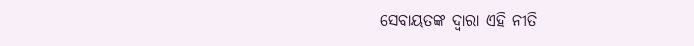ସେବାୟତଙ୍କ ଦ୍ୱାରା ଏହି ନୀତି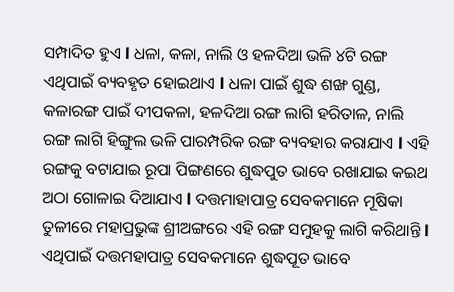ସମ୍ପାଦିତ ହୁଏ l ଧଳା, କଳା, ନାଲି ଓ ହଳଦିଆ ଭଳି ୪ଟି ରଙ୍ଗ ଏଥିପାଇଁ ବ୍ୟବହୃତ ହୋଇଥାଏ l ଧଳା ପାଇଁ ଶୁଦ୍ଧ ଶଙ୍ଖ ଗୁଣ୍ଡ, କଳାରଙ୍ଗ ପାଇଁ ଦୀପକଳା, ହଳଦିଆ ରଙ୍ଗ ଲାଗି ହରିତାଳ, ନାଲି ରଙ୍ଗ ଲାଗି ହିଙ୍ଗୁଲ ଭଳି ପାରମ୍ପରିକ ରଙ୍ଗ ବ୍ୟବହାର କରାଯାଏ l ଏହି ରଙ୍ଗକୁ ବଟାଯାଇ ରୂପା ପିଙ୍ଗଣରେ ଶୁଦ୍ଧପୁତ ଭାବେ ରଖାଯାଇ କଇଥ ଅଠା ଗୋଳାଇ ଦିଆଯାଏ l ଦତ୍ତମାହାପାତ୍ର ସେବକମାନେ ମୂଷିକା ତୁଳୀରେ ମହାପ୍ରଭୁଙ୍କ ଶ୍ରୀଅଙ୍ଗରେ ଏହି ରଙ୍ଗ ସମୁହକୁ ଲାଗି କରିଥାନ୍ତି l ଏଥିପାଇଁ ଦତ୍ତମହାପାତ୍ର ସେବକମାନେ ଶୁଦ୍ଧପୂତ ଭାବେ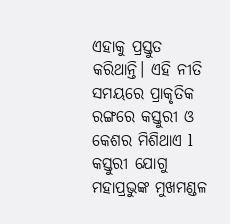ଏହାକୁ ପ୍ରସ୍ତୁତ କରିଥାନ୍ତି। ଏହି ନୀତି ସମୟରେ ପ୍ରାକୃତିକ ରଙ୍ଗରେ କସ୍ତୁରୀ ଓ କେଶର ମିଶିଥାଏ l କସ୍ତୁରୀ ଯୋଗୁ ମହାପ୍ରଭୁଙ୍କ ମୁଖମଣ୍ଡଳ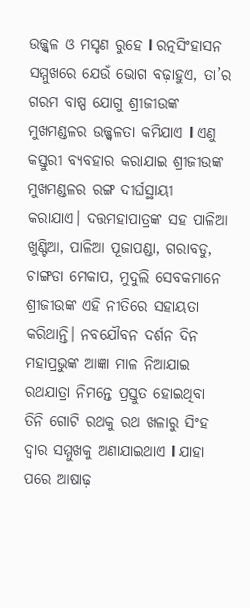ଉଜ୍ଜ୍ୱଳ ଓ ମସୃଣ ରୁହେ l ରତ୍ନସିଂହାସନ ସମ୍ମୁଖରେ ଯେଉଁ ଭୋଗ ବଢ଼ାହୁଏ, ତା’ର ଗରମ ବାଷ୍ପ ଯୋଗୁ ଶ୍ରୀଜୀଉଙ୍କ ମୁଖମଣ୍ଡଳର ଉଜ୍ଜ୍ୱଳତା କମିଯାଏ l ଏଣୁ କସ୍ତୁରୀ ବ୍ୟବହାର କରାଯାଇ ଶ୍ରୀଜୀଉଙ୍କ ମୁଖମଣ୍ଡଳର ରଙ୍ଗ ଦୀର୍ଘସ୍ଥାୟୀ କରାଯାଏ। ଦତ୍ତମହାପାତ୍ରଙ୍କ ସହ ପାଳିଆ ଖୁଣ୍ଟିଆ, ପାଳିଆ ପୂଜାପଣ୍ଡା, ଗରାବଡୁ, ଚାଙ୍ଗଡା ମେକାପ, ମୁଦୁଲି ସେବକମାନେ ଶ୍ରୀଜୀଉଙ୍କ ଏହି ନୀତିରେ ସହାୟତା କରିଥାନ୍ତି। ନବଯୌବନ ଦର୍ଶନ ଦିନ ମହାପ୍ରଭୁଙ୍କ ଆଜ୍ଞା ମାଳ ନିଆଯାଇ ରଥଯାତ୍ରା ନିମନ୍ତେ ପ୍ରସ୍ତୁତ ହୋଇଥିବା ତିନି ଗୋଟି ରଥକୁ ରଥ ଖଳାରୁ ସିଂହ ଦ୍ବାର ସମ୍ମୁଖକୁ ଅଣାଯାଇଥାଏ l ଯାହା ପରେ ଆଷାଢ଼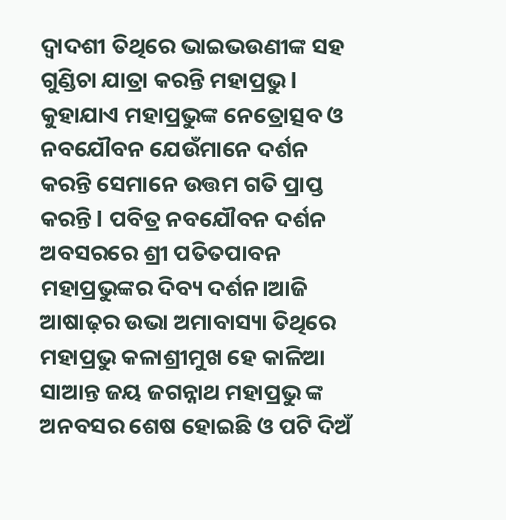ଦ୍ବାଦଶୀ ତିଥିରେ ଭାଇଭଉଣୀଙ୍କ ସହ ଗୁଣ୍ଡିଚା ଯାତ୍ରା କରନ୍ତି ମହାପ୍ରଭୁ l କୁହାଯାଏ ମହାପ୍ରଭୁଙ୍କ ନେତ୍ରୋତ୍ସବ ଓ ନବଯୌବନ ଯେଉଁମାନେ ଦର୍ଶନ କରନ୍ତି ସେମାନେ ଉତ୍ତମ ଗତି ପ୍ରାପ୍ତ କରନ୍ତି l ପବିତ୍ର ନବଯୌବନ ଦର୍ଶନ ଅବସରରେ ଶ୍ରୀ ପତିତପାବନ ମହାପ୍ରଭୁଙ୍କର ଦିବ୍ୟ ଦର୍ଶନ।ଆଜି ଆଷାଢ଼ର ଉଭା ଅମାବାସ୍ୟା ତିଥିରେ ମହାପ୍ରଭୁ କଳାଶ୍ରୀମୁଖ ହେ କାଳିଆ ସାଆନ୍ତ ଜୟ ଜଗନ୍ନାଥ ମହାପ୍ରଭୁ ଙ୍କ ଅନବସର ଶେଷ ହୋଇଛି ଓ ପଟି ଦିଅଁ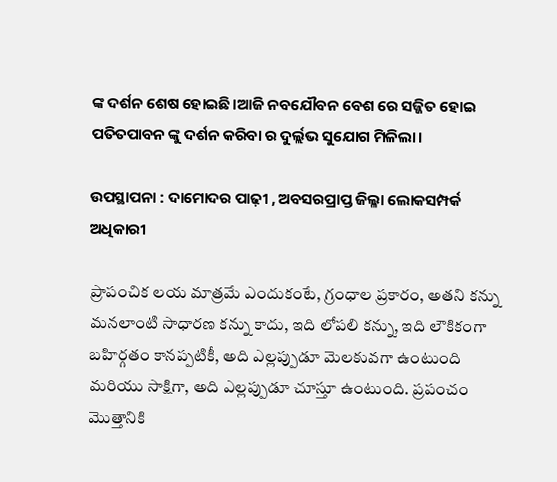ଙ୍କ ଦର୍ଶନ ଶେଷ ହୋଇଛି।ଆଜି ନବଯୌବନ ବେଶ ରେ ସଜ୍ଜିତ ହୋଇ ପତିତପାବନ ଙ୍କୁ ଦର୍ଶନ କରିବା ର ଦୁର୍ଲ୍ଲଭ ସୁଯୋଗ ମିଳିଲା।

ଉପସ୍ଥାପନା : ଦାମୋଦର ପାଢ଼ୀ , ଅବସରପ୍ରାପ୍ତ ଜିଲ୍ଳା ଲୋକସମ୍ପର୍କ ଅଧିକାରୀ

ప్రాపంచిక లయ మాత్రమే ఎందుకంటే, గ్రంధాల ప్రకారం, అతని కన్ను మనలాంటి సాధారణ కన్ను కాదు, ఇది లోపలి కన్ను, ఇది లౌకికంగా బహిర్గతం కానప్పటికీ, అది ఎల్లప్పుడూ మెలకువగా ఉంటుంది మరియు సాక్షిగా, అది ఎల్లప్పుడూ చూస్తూ ఉంటుంది. ప్రపంచం మొత్తానికి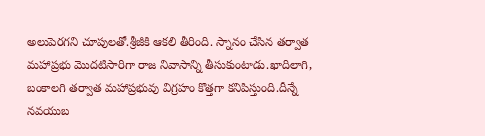అలుపెరగని చూపులతో.శ్రీజీకి ఆకలి తీరింది. స్నానం చేసిన తర్వాత మహాప్రభు మొదటిసారిగా రాజ నివాసాన్ని తీసుకుంటాడు.ఖాదిలాగి, బంకాలగి తర్వాత మహాప్రభువు విగ్రహం కొత్తగా కనిపిస్తుంది.దీన్నే నవయుబ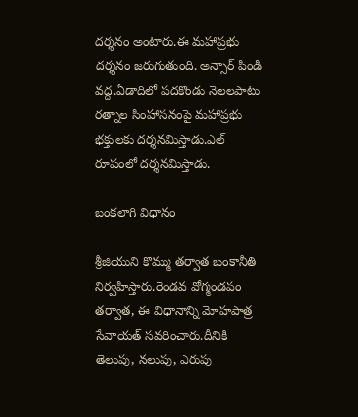దర్శనం అంటారు.ఈ మహాప్రభు దర్శనం జరుగుతుంది. అన్సార్ పిండి వద్ద.ఏడాదిలో పదకొండు నెలలపాటు రత్నాల సింహాసనంపై మహాప్రభు భక్తులకు దర్శనమిస్తాడు.ఎల్ రూపంలో దర్శనమిస్తాడు.

బంకలాగి విధానం

శ్రీజియుని కొమ్ము తర్వాత బంకానీతి నిర్వహిస్తారు.రెండవ వోగ్మండపం తర్వాత, ఈ విధానాన్ని మోహపాత్ర సేవాయత్ సవరించారు.దీనికి తెలుపు, నలుపు, ఎరుపు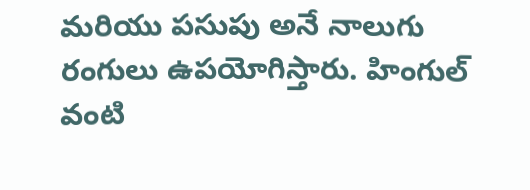మరియు పసుపు అనే నాలుగు రంగులు ఉపయోగిస్తారు. హింగుల్ వంటి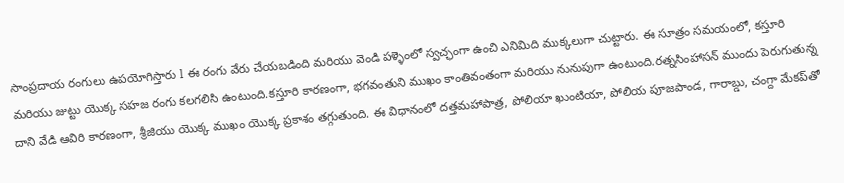సాంప్రదాయ రంగులు ఉపయోగిస్తారు l ఈ రంగు వేరు చేయబడింది మరియు వెండి పళ్ళెంలో స్వచ్ఛంగా ఉంచి ఎనిమిది ముక్కలుగా చుట్టారు. ఈ సూత్రం సమయంలో, కస్తూరి మరియు జుట్టు యొక్క సహజ రంగు కలగలిసి ఉంటుంది.కస్తూరి కారణంగా, భగవంతుని ముఖం కాంతివంతంగా మరియు నునుపుగా ఉంటుంది.రత్నసింహాసన్ ముందు పెరుగుతున్న దాని వేడి ఆవిరి కారణంగా, శ్రీజియు యొక్క ముఖం యొక్క ప్రకాశం తగ్గుతుంది. ఈ విధానంలో దత్తమహాపాత్ర, పోలియా ఖుంటియా, పోలియ పూజపాండ, గారాబ్డు, చంగ్దా మేకప్‌తో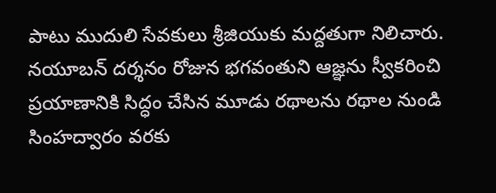పాటు ముదులి సేవకులు శ్రీజియుకు మద్దతుగా నిలిచారు. నయూబన్ దర్శనం రోజున భగవంతుని ఆజ్ఞను స్వీకరించి ప్రయాణానికి సిద్ధం చేసిన మూడు రథాలను రథాల నుండి సింహద్వారం వరకు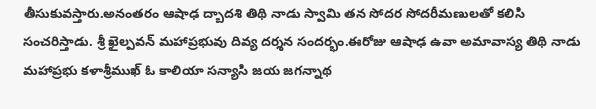తీసుకువస్తారు.అనంతరం ఆషాఢ ద్బాదశి తిథి నాడు స్వామి తన సోదర సోదరీమణులతో కలిసి సంచరిస్తాడు. శ్రీ ఖైల్పవన్ మహాప్రభువు దివ్య దర్శన సందర్భం.ఈరోజు ఆషాఢ ఉవా అమావాస్య తిథి నాడు మహాప్రభు కళాశ్రీముఖ్ ఓ కాలియా సన్యాసి జయ జగన్నాథ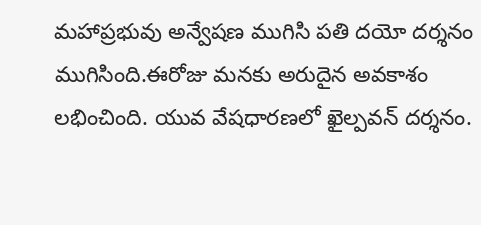మహాప్రభువు అన్వేషణ ముగిసి పతి దయో దర్శనం ముగిసింది.ఈరోజు మనకు అరుదైన అవకాశం లభించింది. యువ వేషధారణలో ఖైల్పవన్ దర్శనం.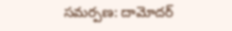సమర్పణ: దామోదర్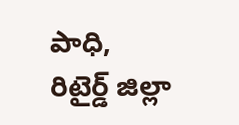పాధి, రిటైర్డ్ జిల్లా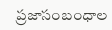ప్రజాసంబంధాల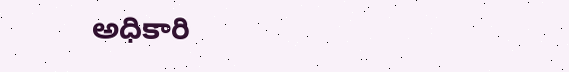అధికారి